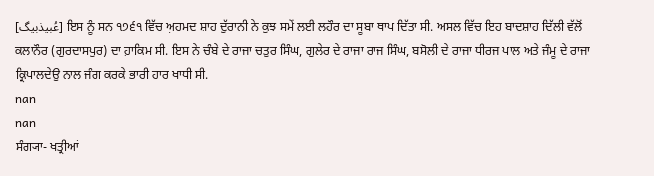[عُبیذبیگ] ਇਸ ਨੂੰ ਸਨ ੧੭੬੧ ਵਿੱਚ ਅ਼ਹਮਦ ਸ਼ਾਹ ਦੁੱਰਾਨੀ ਨੇ ਕੁਝ ਸਮੇਂ ਲਈ ਲਹੌਰ ਦਾ ਸੂਬਾ ਥਾਪ ਦਿੱਤਾ ਸੀ. ਅਸਲ ਵਿੱਚ ਇਹ ਬਾਦਸ਼ਾਹ ਦਿੱਲੀ ਵੱਲੋਂ ਕਲਾਨੌਰ (ਗੁਰਦਾਸਪੁਰ) ਦਾ ਹ਼ਾਕਿਮ ਸੀ. ਇਸ ਨੇ ਚੰਬੇ ਦੇ ਰਾਜਾ ਚਤੁਰ ਸਿੰਘ, ਗੁਲੇਰ ਦੇ ਰਾਜਾ ਰਾਜ ਸਿੰਘ, ਬਸੋਲੀ ਦੇ ਰਾਜਾ ਧੀਰਜ ਪਾਲ ਅਤੇ ਜੰਮੂ ਦੇ ਰਾਜਾ ਕ੍ਰਿਪਾਲਦੇਉ ਨਾਲ ਜੰਗ ਕਰਕੇ ਭਾਰੀ ਹਾਰ ਖਾਧੀ ਸੀ.
nan
nan
ਸੰਗ੍ਯਾ- ਖਤ੍ਰੀਆਂ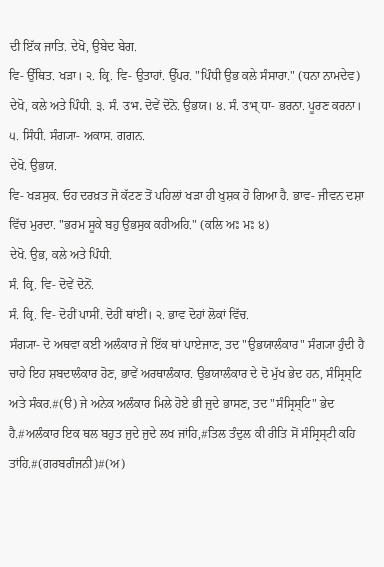ਦੀ ਇੱਕ ਜਾਤਿ. ਦੇਖੋ, ਉਬੇਦ ਬੇਗ.
ਵਿ- ਉੱਥਿਤ. ਖੜਾ। ੨. ਕ੍ਰਿ. ਵਿ- ਉਤਾਹਾਂ. ਉੱਪਰ. "ਪਿੰਧੀ ਉਭ ਕਲੇ ਸੰਸਾਰਾ." (ਧਨਾ ਨਾਮਦੇਵ) ਦੇਖੋ, ਕਲੇ ਅਤੇ ਪਿੰਧੀ. ੩. ਸੰ. उभ. ਦੋਵੇਂ ਦੋਨੋ. ਉਭਯ। ੪. ਸੰ. उभ् ਧਾ- ਭਰਨਾ. ਪੂਰਣ ਕਰਨਾ। ੫. ਸਿੰਧੀ. ਸੰਗ੍ਯਾ- ਅਕਾਸ. ਗਗਨ.
ਦੇਖੋ. ਉਭਯ.
ਵਿ- ਖੜਸੁਕ. ਓਹ ਦਰਖ਼ਤ ਜੋ ਕੱਟਣ ਤੋਂ ਪਹਿਲਾਂ ਖੜਾ ਹੀ ਖੁਸ਼ਕ ਹੋ ਗਿਆ ਹੈ. ਭਾਵ- ਜੀਵਨ ਦਸ਼ਾ ਵਿੱਚ ਮੁਰਦਾ. "ਭਰਮ ਸੂਕੇ ਬਹੁ ਉਭਸੁਕ ਕਹੀਅਹਿ." (ਕਲਿ ਅਃ ਮਃ ੪)
ਦੇਖੋ. ਉਭ, ਕਲੇ ਅਤੇ ਪਿੰਧੀ.
ਸੰ. ਕ੍ਰਿ. ਵਿ- ਦੋਵੇਂ ਦੋਨੋਂ.
ਸੰ. ਕ੍ਰਿ. ਵਿ- ਦੋਹੀਂ ਪਾਸੀਂ. ਦੋਹੀਂ ਥਾਂਈਂ। ੨. ਭਾਵ ਦੋਹਾਂ ਲੋਕਾਂ ਵਿੱਚ.
ਸੰਗ੍ਯਾ- ਦੋ ਅਥਵਾ ਕਈ ਅਲੰਕਾਰ ਜੇ ਇੱਕ ਥਾਂ ਪਾਏਜਾਣ, ਤਦ "ਉਭਯਾਲੰਕਾਰ" ਸੰਗ੍ਯਾ ਹੁੰਦੀ ਹੈ ਚਾਹੇ ਇਹ ਸ਼ਬਦਾਲੰਕਾਰ ਹੋਣ, ਭਾਵੇਂ ਅਰਥਾਲੰਕਾਰ. ਉਭਯਾਲੰਕਾਰ ਦੇ ਦੋ ਮੁੱਖ ਭੇਦ ਹਨ, ਸੰਸ੍ਰਿਸ੍ਟਿ ਅਤੇ ਸੰਕਰ.#(ੳ) ਜੇ ਅਨੇਕ ਅਲੰਕਾਰ ਮਿਲੇ ਹੋਏ ਭੀ ਜੁਦੇ ਭਾਸਣ, ਤਦ "ਸੰਸ੍ਰਿਸ੍ਟਿ" ਭੇਦ ਹੈ.#ਅਲੰਕਾਰ ਇਕ ਥਲ ਬਹੁਤ ਜੁਦੇ ਜੁਦੇ ਲਖ ਜਾਂਹਿ,#ਤਿਲ ਤੰਦੁਲ ਕੀ ਰੀਤਿ ਸੋਂ ਸੰਸ੍ਰਿਸ੍ਟੀ ਕਹਿ ਤਾਂਹਿ.#(ਗਰਬਗੰਜਨੀ)#(ਅ)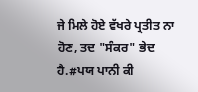ਜੇ ਮਿਲੇ ਹੋਏ ਵੱਖਰੇ ਪ੍ਰਤੀਤ ਨਾ ਹੋਣ, ਤਦ "ਸੰਕਰ" ਭੇਦ ਹੈ.#ਪਯ ਪਾਨੀ ਕੀ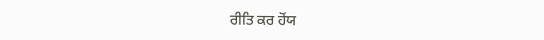ਰੀਤਿ ਕਰ ਹੋਂਯ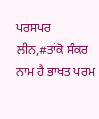ਪਰਸਪਰ ਲੀਨ,#ਤਾਂਕੋ ਸੰਕਰ ਨਾਮ ਹੈ ਭਾਖਤ ਪਰਮ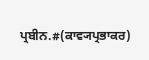ਪ੍ਰਬੀਨ.#(ਕਾਵ੍ਯਪ੍ਰਭਾਕਰ)